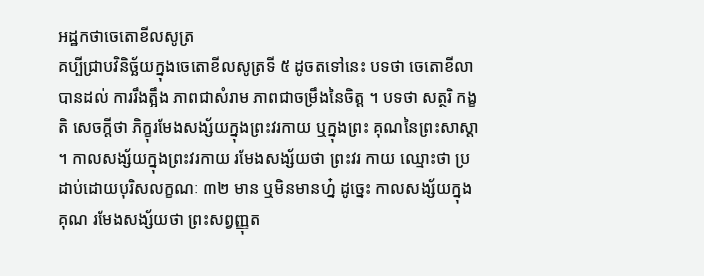អដ្ឋកថាចេតោខីលសូត្រ
គប្បីជ្រាបវិនិច្ឆ័យក្នុងចេតោខីលសូត្រទី ៥ ដូចតទៅនេះ បទថា ចេតោខីលា បានដល់ ការរឹងត្អឹង ភាពជាសំរាម ភាពជាចម្រឹងនៃចិត្ត ។ បទថា សត្ថរិ កង្ខតិ សេចក្តីថា ភិក្ខុរមែងសង្ស័យក្នុងព្រះវរកាយ ឬក្នុងព្រះ គុណនៃព្រះសាស្តា ។ កាលសង្ស័យក្នុងព្រះវរកាយ រមែងសង្ស័យថា ព្រះវរ កាយ ឈ្មោះថា ប្រដាប់ដោយបុរិសលក្ខណៈ ៣២ មាន ឬមិនមានហ្ន៎ ដូច្នេះ កាលសង្ស័យក្នុងគុណ រមែងសង្ស័យថា ព្រះសព្វញ្ញុត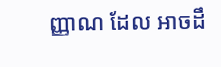ញ្ញាណ ដែល អាចដឹ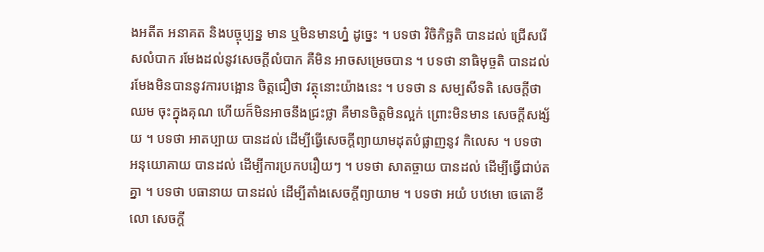ងអតីត អនាគត និងបច្ចុប្បន្ន មាន ឬមិនមានហ្ន៎ ដូច្នេះ ។ បទថា វិចិកិច្ឆតិ បានដល់ ជ្រើសរើសលំបាក រមែងដល់នូវសេចក្តីលំបាក គឺមិន អាចសម្រេចបាន ។ បទថា នាធិមុច្ចតិ បានដល់ រមែងមិនបាននូវការបង្អោន ចិត្តជឿថា វត្ថុនោះយ៉ាងនេះ ។ បទថា ន សម្បសីទតិ សេចក្តីថា ឈម ចុះក្នុងគុណ ហើយក៏មិនអាចនឹងជ្រះថ្លា គឺមានចិត្តមិនល្អក់ ព្រោះមិនមាន សេចក្តីសង្ស័យ ។ បទថា អាតប្បាយ បានដល់ ដើម្បីធ្វើសេចក្តីព្យាយាមដុតបំផ្លាញនូវ កិលេស ។ បទថា អនុយោគាយ បានដល់ ដើម្បីការប្រកបរឿយៗ ។ បទថា សាតច្ចាយ បានដល់ ដើម្បីធ្វើជាប់តគ្នា ។ បទថា បធានាយ បានដល់ ដើម្បីតាំងសេចក្តីព្យាយាម ។ បទថា អយំ បឋមោ ចេតោខីលោ សេចក្តី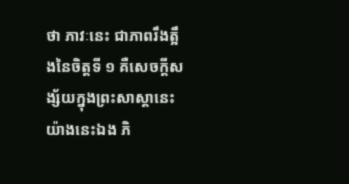ថា ភាវៈនេះ ជាភាពរឹងត្អឹងនៃចិត្តទី ១ គឺសេចក្តីសង្ស័យក្នុងព្រះសាស្តានេះ យ៉ាងនេះឯង ភិ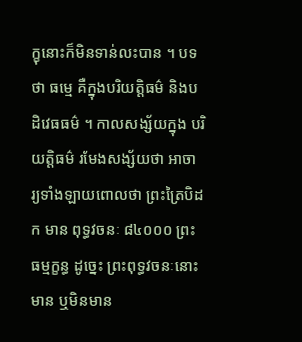ក្ខុនោះក៏មិនទាន់លះបាន ។ បទថា ធម្មេ គឺក្នុងបរិយត្តិធម៌ និងបដិវេធធម៌ ។ កាលសង្ស័យក្នុង បរិយត្តិធម៌ រមែងសង្ស័យថា អាចារ្យទាំងឡាយពោលថា ព្រះត្រៃបិដក មាន ពុទ្ធវចនៈ ៨៤០០០ ព្រះធម្មក្ខន្ធ ដូច្នេះ ព្រះពុទ្ធវចនៈនោះ មាន ឬមិនមាន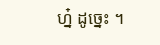ហ្ន៎ ដូច្នេះ ។